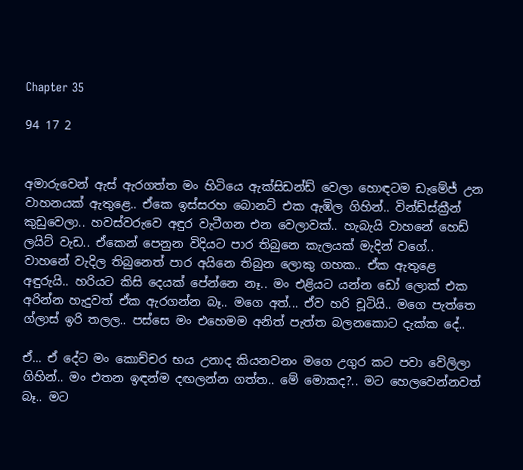Chapter 35

94 17 2


අමාරුවෙන් ඇස් ඇරගත්ත මං හිටියෙ ඇක්සිඩන්ඩ් වෙලා හොඳටම ඩැමේජ් උන වාහනයක් ඇතුළෙ.. ඒකෙ ඉස්සරහ බොනට් එක ඇඹිල ගිහින්.. වින්ඩ්ස්ක්‍රීන් කුඩුවෙලා.. හවස්වරුවෙ අඳුර වැටීගන එන වෙලාවක්.. හැබැයි වාහනේ හෙඩ් ලයිට් වැඩ.. ඒකෙන් පෙනුන විදියට පාර තිබුනෙ කැලයක් මැදින් වගේ.. වාහනේ වැදිල තිබුනෙත් පාර අයිනෙ තිබුන ලොකු ගහක.. ඒක ඇතුළෙ අඳුරුයි.. හරියට කිසි දෙයක් පේන්නෙ නෑ.. මං එළියට යන්න ඩෝ ලොක් එක අරින්න හැදුවත් ඒක ඇරගන්න බෑ.. මගෙ අත්... ඒව හරි චූටියි.. මගෙ පැත්තෙ ග්ලාස් ඉරි තලල.. පස්සෙ මං එහෙමම අනිත් පැත්ත බලනකොට දැක්ක දේ..

ඒ... ඒ දේට මං කොච්චර භය උනාද කියනවනං මගෙ උගුර කට පවා වේලිලා ගිහින්.. මං එතන ඉඳන්ම දඟලන්න ගත්ත.. මේ මොකද?.. මට හෙලවෙන්නවත් බෑ.. මට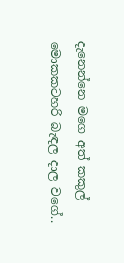දැනෙන්නෙ මගෙ අත් කකුල් මොකකටහරි බැඳල දාල වගේ..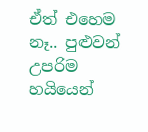ඒත් එහෙම නෑ.. පුළුවන් උපරිම හයියෙන්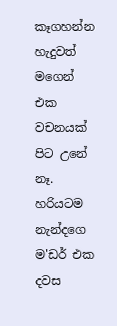කෑගහන්න හැදුවත් මගෙන් එක වචනයක් පිට උනේ නෑ. හරියටම නැන්දගෙ ම'ඩර් එක දවස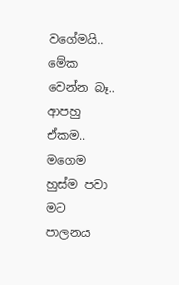වගේමයි.. මේක වෙන්න බෑ.. ආපහු ඒකම.. මගෙම හුස්ම පවා මට පාලනය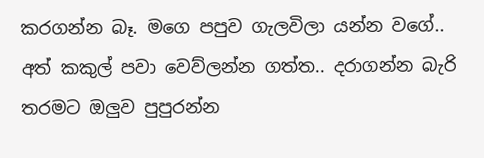කරගන්න බෑ. මගෙ පපුව ගැලවිලා යන්න වගේ.. අත් කකුල් පවා වෙව්ලන්න ගත්ත.. දරාගන්න බැරි තරමට ඔලුව පුපුරන්න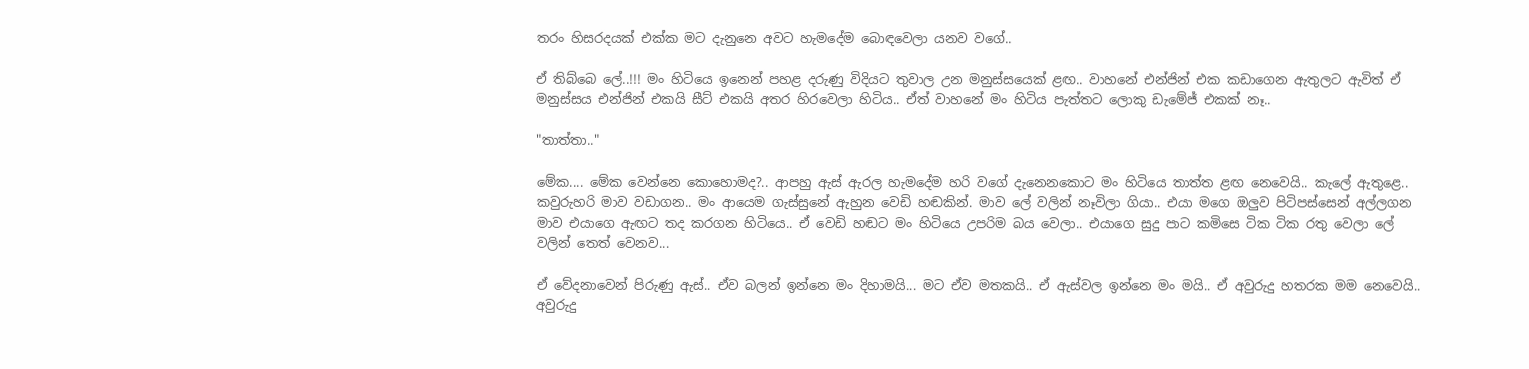තරං හිසරදයක් එක්ක මට දැනුනෙ අවට හැමදේම බොඳවෙලා යනව වගේ..

ඒ තිබ්බෙ ලේ..!!! මං හිටියෙ ඉනෙන් පහළ දරුණු විදියට තුවාල උන මනුස්සයෙක් ළඟ.. වාහනේ එන්ජින් එක කඩාගෙන ඇතුලට ඇවිත් ඒ මනුස්සය එන්ජින් එකයි සීට් එකයි අතර හිරවෙලා හිටිය.. ඒත් වාහනේ මං හිටිය පැත්තට ලොකු ඩැමේජ් එකක් නෑ..

"තාත්තා.."

මේක.... මේක වෙන්නෙ කොහොමද?.. ආපහු ඇස් ඇරල හැමදේම හරි වගේ දැනෙනකොට මං හිටියෙ තාත්ත ළඟ නෙවෙයි.. කැලේ ඇතුළෙ.. කවුරුහරි මාව වඩාගන.. මං ආයෙම ගැස්සුනේ ඇහුන වෙඩි හඬකින්. මාව ලේ වලින් නෑවිලා ගියා.. එයා මගෙ ඔලුව පිටිපස්සෙන් අල්ලගන මාව එයාගෙ ඇඟට තද කරගන හිටියෙ.. ඒ වෙඩි හඬට මං හිටියෙ උපරිම බය වෙලා.. එයාගෙ සුදු පාට කමිසෙ ටික ටික රතු වෙලා ලේ වලින් තෙත් වෙනව...

ඒ වේදනාවෙන් පිරුණු ඇස්.. ඒව බලන් ඉන්නෙ මං දිහාමයි... මට ඒව මතකයි.. ඒ ඇස්වල ඉන්නෙ මං මයි.. ඒ අවුරුදු හතරක මම නෙවෙයි.. අවුරුදු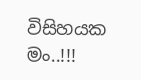විසිහයක මං..!!!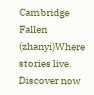Cambridge Fallen (zhanyi)Where stories live. Discover now